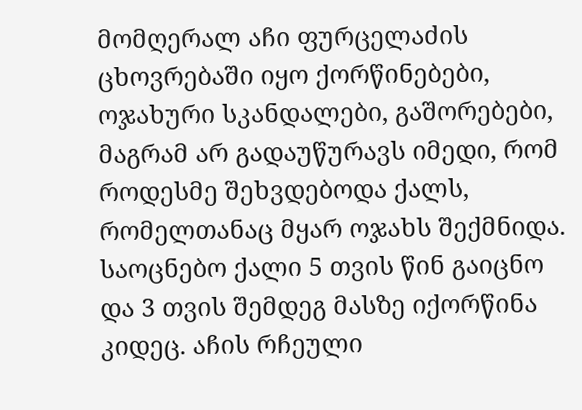მომღერალ აჩი ფურცელაძის ცხოვრებაში იყო ქორწინებები, ოჯახური სკანდალები, გაშორებები, მაგრამ არ გადაუწურავს იმედი, რომ როდესმე შეხვდებოდა ქალს, რომელთანაც მყარ ოჯახს შექმნიდა. საოცნებო ქალი 5 თვის წინ გაიცნო და 3 თვის შემდეგ მასზე იქორწინა კიდეც. აჩის რჩეული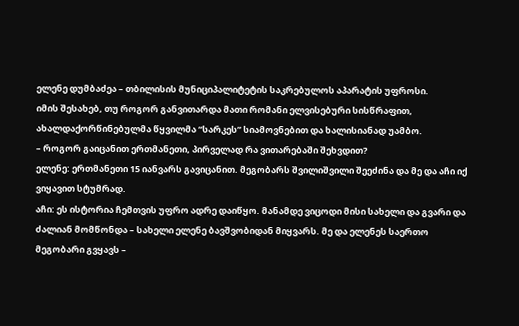ელენე დუმბაძეა – თბილისის მუნიციპალიტეტის საკრებულოს აპარატის უფროსი.
იმის შესახებ, თუ როგორ განვითარდა მათი რომანი ელვისებური სისწრაფით, ახალდაქორწინებულმა წყვილმა “სარკეს” სიამოვნებით და ხალისიანად უამბო.
– როგორ გაიცანით ერთმანეთი, პირველად რა ვითარებაში შეხვდით?
ელენე: ერთმანეთი 15 იანვარს გავიცანით. მეგობარს შვილიშვილი შეეძინა და მე და აჩი იქ ვიყავით სტუმრად.
აჩი: ეს ისტორია ჩემთვის უფრო ადრე დაიწყო. მანამდე ვიცოდი მისი სახელი და გვარი და ძალიან მომწონდა – სახელი ელენე ბავშვობიდან მიყვარს. მე და ელენეს საერთო მეგობარი გვყავს –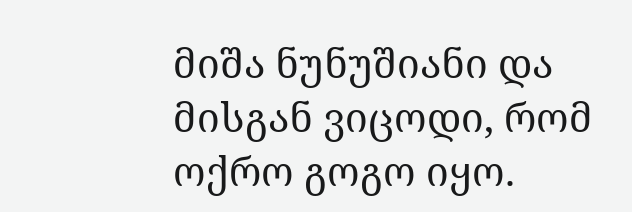მიშა ნუნუშიანი და მისგან ვიცოდი, რომ ოქრო გოგო იყო.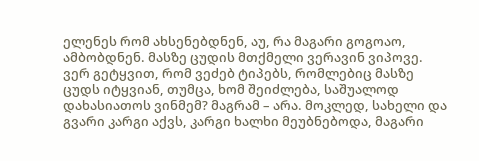ელენეს რომ ახსენებდნენ, აუ, რა მაგარი გოგოაო, ამბობდნენ. მასზე ცუდის მთქმელი ვერავინ ვიპოვე.
ვერ გეტყვით, რომ ვეძებ ტიპებს, რომლებიც მასზე ცუდს იტყვიან, თუმცა, ხომ შეიძლება, საშუალოდ დახასიათოს ვინმემ? მაგრამ – არა. მოკლედ, სახელი და გვარი კარგი აქვს, კარგი ხალხი მეუბნებოდა, მაგარი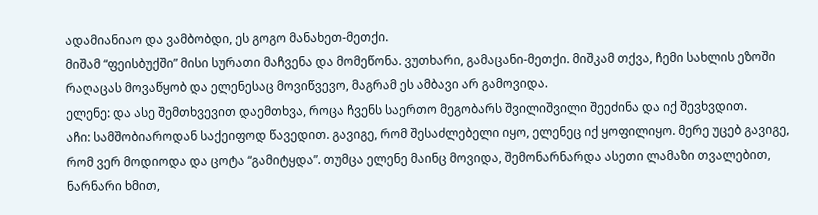ადამიანიაო და ვამბობდი, ეს გოგო მანახეთ-მეთქი.
მიშამ “ფეისბუქში” მისი სურათი მაჩვენა და მომეწონა. ვუთხარი, გამაცანი-მეთქი. მიშკამ თქვა, ჩემი სახლის ეზოში რაღაცას მოვაწყობ და ელენესაც მოვიწვევო, მაგრამ ეს ამბავი არ გამოვიდა.
ელენე: და ასე შემთხვევით დაემთხვა, როცა ჩვენს საერთო მეგობარს შვილიშვილი შეეძინა და იქ შევხვდით.
აჩი: სამშობიაროდან საქეიფოდ წავედით. გავიგე, რომ შესაძლებელი იყო, ელენეც იქ ყოფილიყო. მერე უცებ გავიგე, რომ ვერ მოდიოდა და ცოტა “გამიტყდა”. თუმცა ელენე მაინც მოვიდა, შემონარნარდა ასეთი ლამაზი თვალებით, ნარნარი ხმით,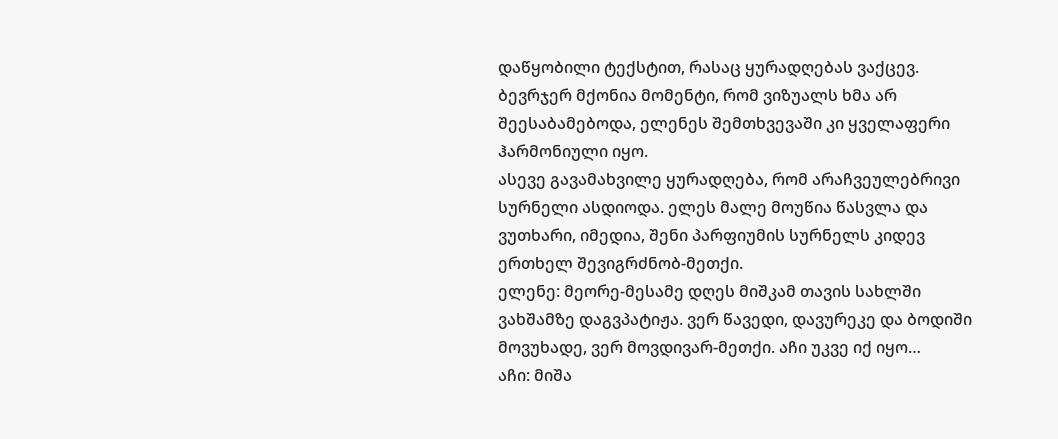დაწყობილი ტექსტით, რასაც ყურადღებას ვაქცევ. ბევრჯერ მქონია მომენტი, რომ ვიზუალს ხმა არ შეესაბამებოდა, ელენეს შემთხვევაში კი ყველაფერი ჰარმონიული იყო.
ასევე გავამახვილე ყურადღება, რომ არაჩვეულებრივი სურნელი ასდიოდა. ელეს მალე მოუწია წასვლა და ვუთხარი, იმედია, შენი პარფიუმის სურნელს კიდევ ერთხელ შევიგრძნობ-მეთქი.
ელენე: მეორე-მესამე დღეს მიშკამ თავის სახლში ვახშამზე დაგვპატიჟა. ვერ წავედი, დავურეკე და ბოდიში მოვუხადე, ვერ მოვდივარ-მეთქი. აჩი უკვე იქ იყო…
აჩი: მიშა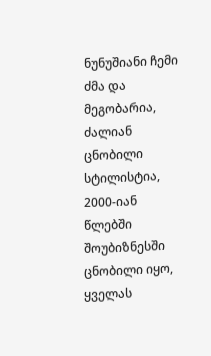ნუნუშიანი ჩემი ძმა და მეგობარია, ძალიან ცნობილი სტილისტია, 2000-იან წლებში შოუბიზნესში ცნობილი იყო, ყველას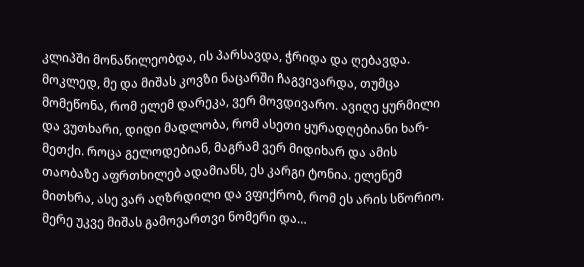კლიპში მონაწილეობდა, ის პარსავდა, ჭრიდა და ღებავდა.
მოკლედ, მე და მიშას კოვზი ნაცარში ჩაგვივარდა, თუმცა მომეწონა, რომ ელემ დარეკა, ვერ მოვდივარო. ავიღე ყურმილი და ვუთხარი, დიდი მადლობა, რომ ასეთი ყურადღებიანი ხარ-მეთქი. როცა გელოდებიან, მაგრამ ვერ მიდიხარ და ამის თაობაზე აფრთხილებ ადამიანს, ეს კარგი ტონია. ელენემ მითხრა, ასე ვარ აღზრდილი და ვფიქრობ, რომ ეს არის სწორიო. მერე უკვე მიშას გამოვართვი ნომერი და…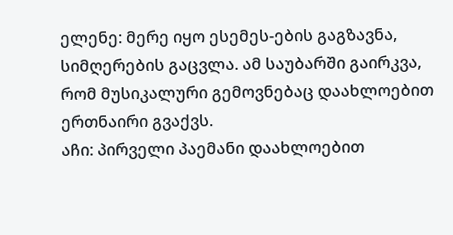ელენე: მერე იყო ესემეს-ების გაგზავნა, სიმღერების გაცვლა. ამ საუბარში გაირკვა, რომ მუსიკალური გემოვნებაც დაახლოებით ერთნაირი გვაქვს.
აჩი: პირველი პაემანი დაახლოებით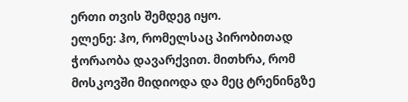ერთი თვის შემდეგ იყო.
ელენე: ჰო, რომელსაც პირობითად ჭორაობა დავარქვით. მითხრა, რომ მოსკოვში მიდიოდა და მეც ტრენინგზე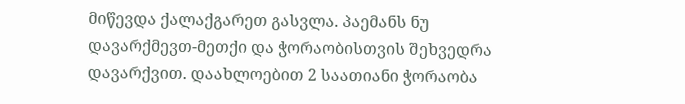მიწევდა ქალაქგარეთ გასვლა. პაემანს ნუ დავარქმევთ-მეთქი და ჭორაობისთვის შეხვედრა დავარქვით. დაახლოებით 2 საათიანი ჭორაობა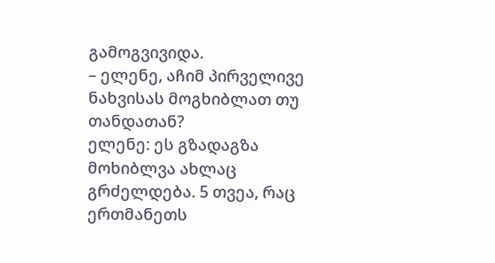გამოგვივიდა.
– ელენე, აჩიმ პირველივე ნახვისას მოგხიბლათ თუ თანდათან?
ელენე: ეს გზადაგზა მოხიბლვა ახლაც გრძელდება. 5 თვეა, რაც ერთმანეთს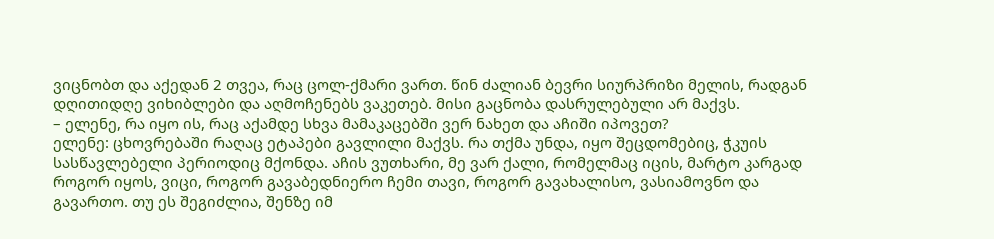ვიცნობთ და აქედან 2 თვეა, რაც ცოლ-ქმარი ვართ. წინ ძალიან ბევრი სიურპრიზი მელის, რადგან დღითიდღე ვიხიბლები და აღმოჩენებს ვაკეთებ. მისი გაცნობა დასრულებული არ მაქვს.
– ელენე, რა იყო ის, რაც აქამდე სხვა მამაკაცებში ვერ ნახეთ და აჩიში იპოვეთ?
ელენე: ცხოვრებაში რაღაც ეტაპები გავლილი მაქვს. რა თქმა უნდა, იყო შეცდომებიც, ჭკუის სასწავლებელი პერიოდიც მქონდა. აჩის ვუთხარი, მე ვარ ქალი, რომელმაც იცის, მარტო კარგად როგორ იყოს, ვიცი, როგორ გავაბედნიერო ჩემი თავი, როგორ გავახალისო, ვასიამოვნო და გავართო. თუ ეს შეგიძლია, შენზე იმ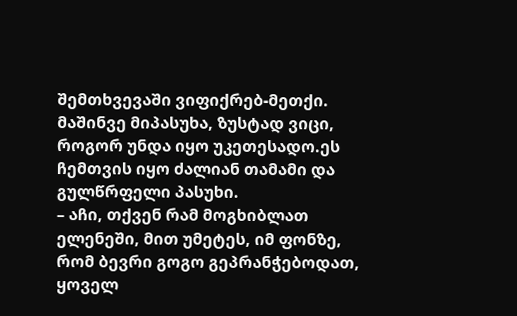შემთხვევაში ვიფიქრებ-მეთქი. მაშინვე მიპასუხა, ზუსტად ვიცი, როგორ უნდა იყო უკეთესადო.ეს ჩემთვის იყო ძალიან თამამი და გულწრფელი პასუხი.
– აჩი, თქვენ რამ მოგხიბლათ ელენეში, მით უმეტეს, იმ ფონზე, რომ ბევრი გოგო გეპრანჭებოდათ, ყოველ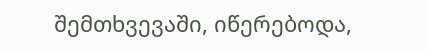შემთხვევაში, იწერებოდა,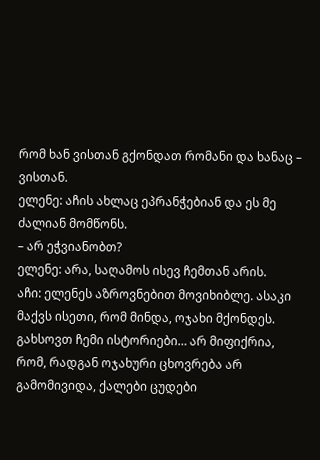რომ ხან ვისთან გქონდათ რომანი და ხანაც – ვისთან.
ელენე: აჩის ახლაც ეპრანჭებიან და ეს მე ძალიან მომწონს.
– არ ეჭვიანობთ?
ელენე: არა, საღამოს ისევ ჩემთან არის.
აჩი: ელენეს აზროვნებით მოვიხიბლე. ასაკი მაქვს ისეთი, რომ მინდა, ოჯახი მქონდეს. გახსოვთ ჩემი ისტორიები… არ მიფიქრია, რომ, რადგან ოჯახური ცხოვრება არ გამომივიდა, ქალები ცუდები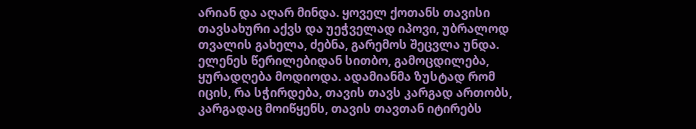არიან და აღარ მინდა. ყოველ ქოთანს თავისი თავსახური აქვს და უეჭველად იპოვი, უბრალოდ თვალის გახელა, ძებნა, გარემოს შეცვლა უნდა.
ელენეს წერილებიდან სითბო, გამოცდილება, ყურადღება მოდიოდა. ადამიანმა ზუსტად რომ იცის, რა სჭირდება, თავის თავს კარგად ართობს, კარგადაც მოიწყენს, თავის თავთან იტირებს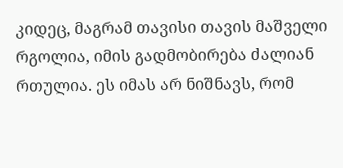კიდეც, მაგრამ თავისი თავის მაშველი რგოლია, იმის გადმობირება ძალიან რთულია. ეს იმას არ ნიშნავს, რომ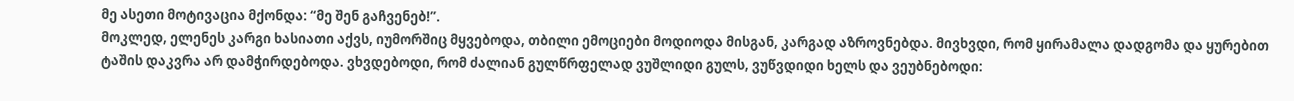მე ასეთი მოტივაცია მქონდა: “მე შენ გაჩვენებ!”.
მოკლედ, ელენეს კარგი ხასიათი აქვს, იუმორშიც მყვებოდა, თბილი ემოციები მოდიოდა მისგან, კარგად აზროვნებდა. მივხვდი, რომ ყირამალა დადგომა და ყურებით ტაშის დაკვრა არ დამჭირდებოდა. ვხვდებოდი, რომ ძალიან გულწრფელად ვუშლიდი გულს, ვუწვდიდი ხელს და ვეუბნებოდი: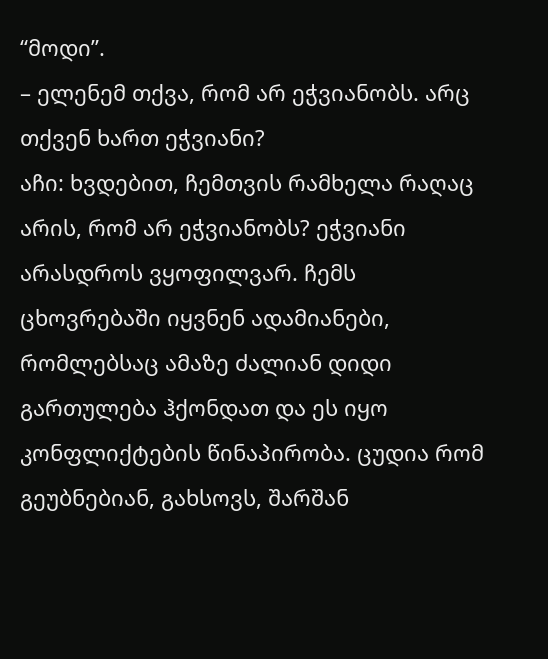“მოდი”.
– ელენემ თქვა, რომ არ ეჭვიანობს. არც თქვენ ხართ ეჭვიანი?
აჩი: ხვდებით, ჩემთვის რამხელა რაღაც არის, რომ არ ეჭვიანობს? ეჭვიანი არასდროს ვყოფილვარ. ჩემს ცხოვრებაში იყვნენ ადამიანები, რომლებსაც ამაზე ძალიან დიდი გართულება ჰქონდათ და ეს იყო კონფლიქტების წინაპირობა. ცუდია რომ გეუბნებიან, გახსოვს, შარშან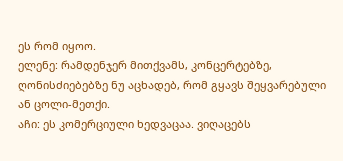ეს რომ იყოო.
ელენე: რამდენჯერ მითქვამს, კონცერტებზე, ღონისძიებებზე ნუ აცხადებ, რომ გყავს შეყვარებული ან ცოლი-მეთქი.
აჩი: ეს კომერციული ხედვაცაა. ვიღაცებს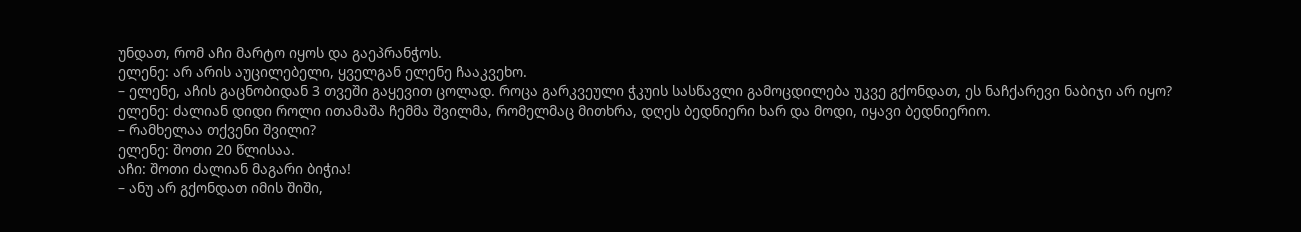უნდათ, რომ აჩი მარტო იყოს და გაეპრანჭოს.
ელენე: არ არის აუცილებელი, ყველგან ელენე ჩააკვეხო.
– ელენე, აჩის გაცნობიდან 3 თვეში გაყევით ცოლად. როცა გარკვეული ჭკუის სასწავლი გამოცდილება უკვე გქონდათ, ეს ნაჩქარევი ნაბიჯი არ იყო?
ელენე: ძალიან დიდი როლი ითამაშა ჩემმა შვილმა, რომელმაც მითხრა, დღეს ბედნიერი ხარ და მოდი, იყავი ბედნიერიო.
– რამხელაა თქვენი შვილი?
ელენე: შოთი 20 წლისაა.
აჩი: შოთი ძალიან მაგარი ბიჭია!
– ანუ არ გქონდათ იმის შიში,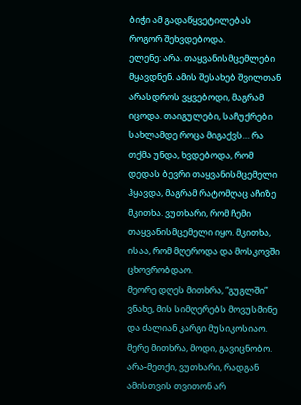ბიჭი ამ გადაწყვეტილებას როგორ შეხვდებოდა.
ელენე: არა. თაყვანისმცემლები მყავდნენ. ამის შესახებ შვილთან არასდროს ვყვებოდი, მაგრამ იცოდა. თაიგულები, საჩუქრები სახლამდე როცა მიგაქვს… რა თქმა უნდა, ხვდებოდა, რომ დედას ბევრი თაყვანისმცემელი ჰყავდა, მაგრამ რატომღაც აჩიზე მკითხა. ვუთხარი, რომ ჩემი თაყვანისმცემელი იყო. მკითხა, ისაა, რომ მღეროდა და მოსკოვში ცხოვრობდაო.
მეორე დღეს მითხრა, “გუგლში” ვნახე, მის სიმღერებს მოვუსმინე და ძალიან კარგი მუსიკოსიაო. მერე მითხრა, მოდი, გავიცნობო. არა-მეთქი, ვუთხარი, რადგან ამისთვის თვითონ არ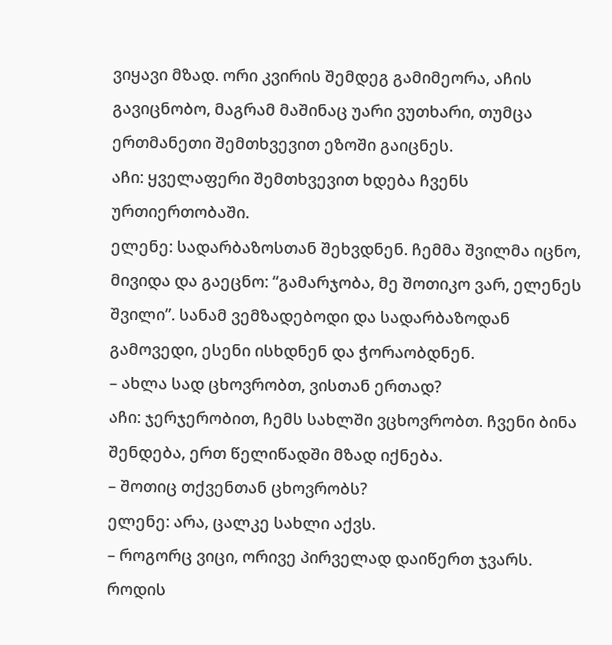ვიყავი მზად. ორი კვირის შემდეგ გამიმეორა, აჩის გავიცნობო, მაგრამ მაშინაც უარი ვუთხარი, თუმცა ერთმანეთი შემთხვევით ეზოში გაიცნეს.
აჩი: ყველაფერი შემთხვევით ხდება ჩვენს ურთიერთობაში.
ელენე: სადარბაზოსთან შეხვდნენ. ჩემმა შვილმა იცნო, მივიდა და გაეცნო: “გამარჯობა, მე შოთიკო ვარ, ელენეს შვილი”. სანამ ვემზადებოდი და სადარბაზოდან გამოვედი, ესენი ისხდნენ და ჭორაობდნენ.
– ახლა სად ცხოვრობთ, ვისთან ერთად?
აჩი: ჯერჯერობით, ჩემს სახლში ვცხოვრობთ. ჩვენი ბინა შენდება, ერთ წელიწადში მზად იქნება.
– შოთიც თქვენთან ცხოვრობს?
ელენე: არა, ცალკე სახლი აქვს.
– როგორც ვიცი, ორივე პირველად დაიწერთ ჯვარს. როდის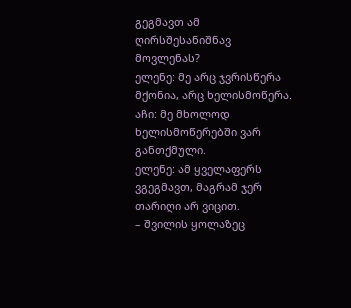გეგმავთ ამ ღირსშესანიშნავ მოვლენას?
ელენე: მე არც ჯვრისწერა მქონია, არც ხელისმოწერა.
აჩი: მე მხოლოდ ხელისმოწერებში ვარ განთქმული.
ელენე: ამ ყველაფერს ვგეგმავთ, მაგრამ ჯერ თარიღი არ ვიცით.
– შვილის ყოლაზეც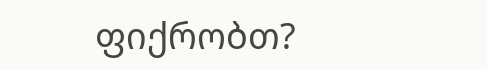ფიქრობთ?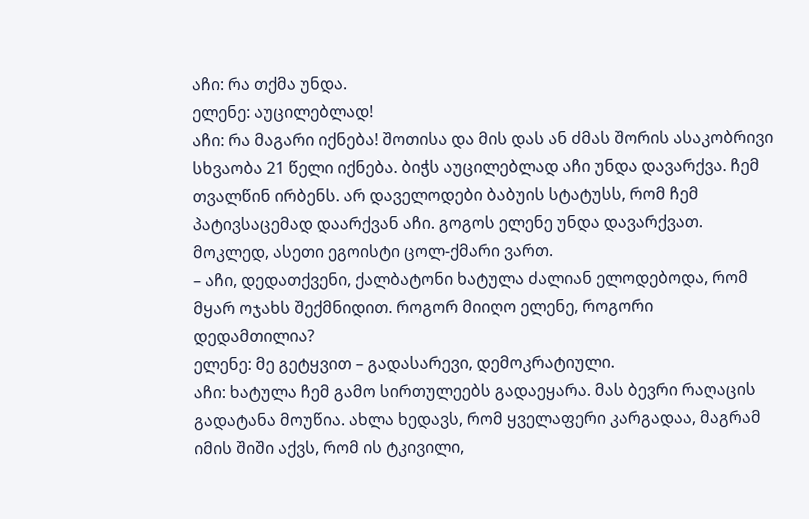აჩი: რა თქმა უნდა.
ელენე: აუცილებლად!
აჩი: რა მაგარი იქნება! შოთისა და მის დას ან ძმას შორის ასაკობრივი სხვაობა 21 წელი იქნება. ბიჭს აუცილებლად აჩი უნდა დავარქვა. ჩემ თვალწინ ირბენს. არ დაველოდები ბაბუის სტატუსს, რომ ჩემ პატივსაცემად დაარქვან აჩი. გოგოს ელენე უნდა დავარქვათ. მოკლედ, ასეთი ეგოისტი ცოლ-ქმარი ვართ.
– აჩი, დედათქვენი, ქალბატონი ხატულა ძალიან ელოდებოდა, რომ მყარ ოჯახს შექმნიდით. როგორ მიიღო ელენე, როგორი დედამთილია?
ელენე: მე გეტყვით – გადასარევი, დემოკრატიული.
აჩი: ხატულა ჩემ გამო სირთულეებს გადაეყარა. მას ბევრი რაღაცის გადატანა მოუწია. ახლა ხედავს, რომ ყველაფერი კარგადაა, მაგრამ იმის შიში აქვს, რომ ის ტკივილი,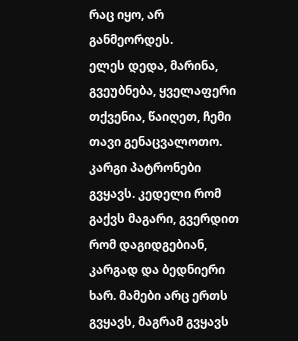რაც იყო, არ განმეორდეს.
ელეს დედა, მარინა, გვეუბნება, ყველაფერი თქვენია, წაიღეთ, ჩემი თავი გენაცვალოთო. კარგი პატრონები გვყავს. კედელი რომ გაქვს მაგარი, გვერდით რომ დაგიდგებიან, კარგად და ბედნიერი ხარ. მამები არც ერთს გვყავს, მაგრამ გვყავს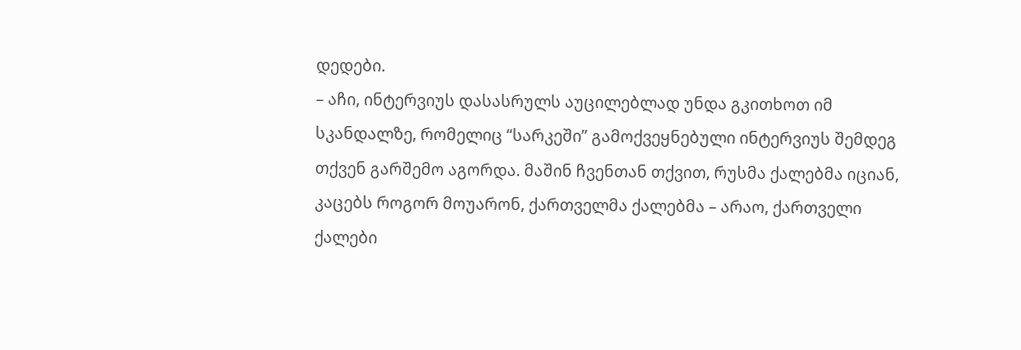დედები.
– აჩი, ინტერვიუს დასასრულს აუცილებლად უნდა გკითხოთ იმ სკანდალზე, რომელიც “სარკეში” გამოქვეყნებული ინტერვიუს შემდეგ თქვენ გარშემო აგორდა. მაშინ ჩვენთან თქვით, რუსმა ქალებმა იციან, კაცებს როგორ მოუარონ, ქართველმა ქალებმა – არაო, ქართველი ქალები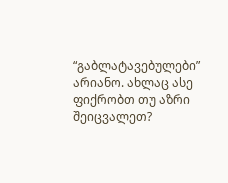“გაბლატავებულები” არიანო. ახლაც ასე ფიქრობთ თუ აზრი შეიცვალეთ?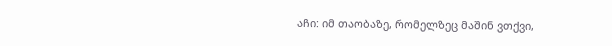აჩი: იმ თაობაზე, რომელზეც მაშინ ვთქვი,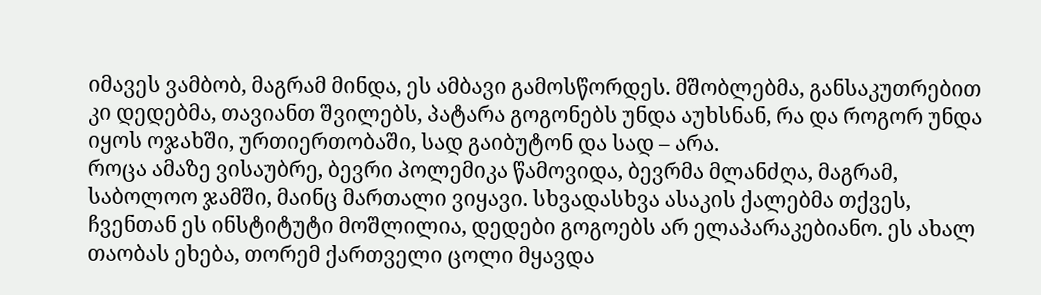იმავეს ვამბობ, მაგრამ მინდა, ეს ამბავი გამოსწორდეს. მშობლებმა, განსაკუთრებით კი დედებმა, თავიანთ შვილებს, პატარა გოგონებს უნდა აუხსნან, რა და როგორ უნდა იყოს ოჯახში, ურთიერთობაში, სად გაიბუტონ და სად – არა.
როცა ამაზე ვისაუბრე, ბევრი პოლემიკა წამოვიდა, ბევრმა მლანძღა, მაგრამ, საბოლოო ჯამში, მაინც მართალი ვიყავი. სხვადასხვა ასაკის ქალებმა თქვეს, ჩვენთან ეს ინსტიტუტი მოშლილია, დედები გოგოებს არ ელაპარაკებიანო. ეს ახალ თაობას ეხება, თორემ ქართველი ცოლი მყავდა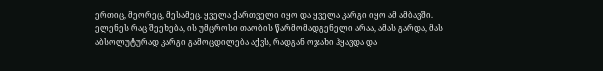ერთიც, მეორეც, მესამეც. ყველა ქართველი იყო და ყველა კარგი იყო ამ ამბავში.
ელენეს რაც შეეხება, ის უმცროსი თაობის წარმომადგენელი არაა, ამას გარდა, მას აბსოლუტურად კარგი გამოცდილება აქვს, რადგან ოჯახი ჰყავდა და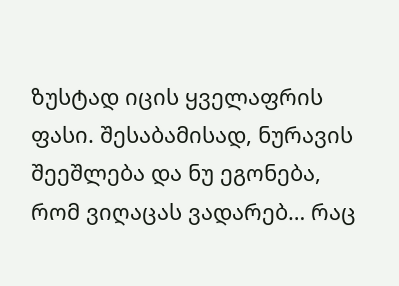ზუსტად იცის ყველაფრის ფასი. შესაბამისად, ნურავის შეეშლება და ნუ ეგონება, რომ ვიღაცას ვადარებ… რაც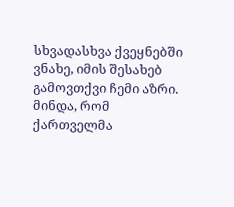სხვადასხვა ქვეყნებში ვნახე, იმის შესახებ გამოვთქვი ჩემი აზრი.
მინდა, რომ ქართველმა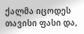ქალმა იცოდეს თავისი ფასი და,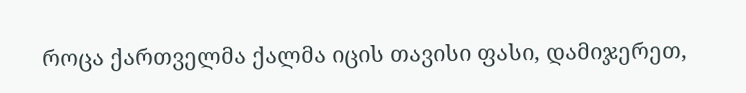როცა ქართველმა ქალმა იცის თავისი ფასი, დამიჯერეთ,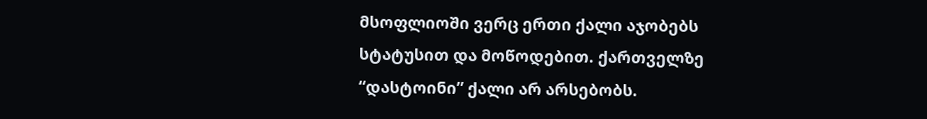მსოფლიოში ვერც ერთი ქალი აჯობებს სტატუსით და მოწოდებით. ქართველზე “დასტოინი” ქალი არ არსებობს.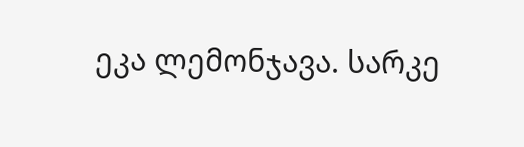ეკა ლემონჯავა. სარკე